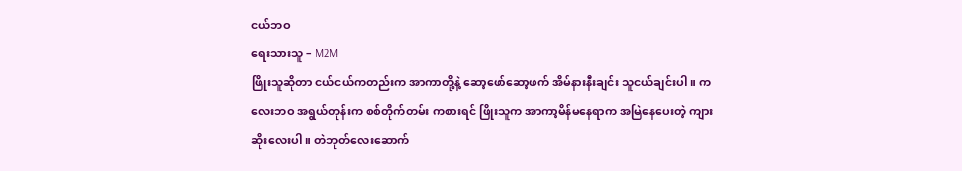ငယ်ဘဝ
ရေးသားသူ – M2M
ဖြိုးသူဆိုတာ ငယ်ငယ်ကတည်းက အာကာတို့နဲ့ ဆော့ဖော်ဆော့ဖက် အိမ်နားနီးချင်း သူငယ်ချင်းပါ။ ကလေးဘဝ အရွယ်တုန်းက စစ်တိုက်တမ်း ကစားရင် ဖြိုးသူက အာကာ့မိန်မနေရာက အမြဲနေပေးတဲ့ ကျားဆိုးလေးပါ။ တဲဘုတ်လေးဆောက်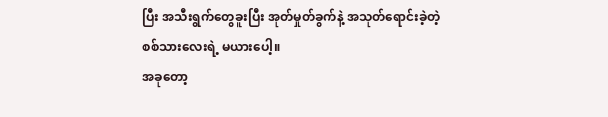ပြီး အသီးရွက်တွေခူးပြီး အုတ်မှုတ်ခွက်နဲ့ အသုတ်ရောင်းခဲ့တဲ့ စစ်သားလေးရဲ့ မယားပေါ့။
အခုတော့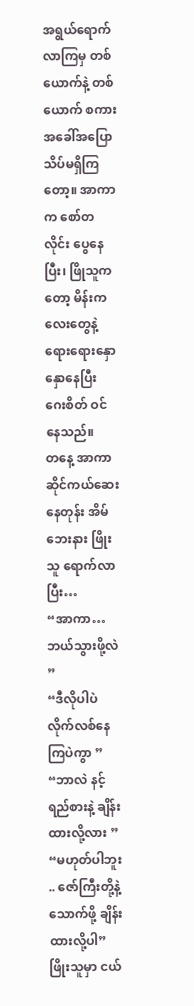အရွယ်ရောက်လာကြမှ တစ်ယောက်နဲ့ တစ်ယောက် စကားအခေါ်အပြော သိပ်မရှိကြတော့။ အာကာက စော်တလိုင်း ပွေနေပြီး၊ ဖြိုသူကတော့ မိန်းကလေးတွေနဲ့ ရေားရေားနှောနှောနေပြီး ဂေးစိတ် ဝင်နေသည်။
တနေ့ အာကာ ဆိုင်ကယ်ဆေးနေတုန်း အိမ်ဘေးနား ဖြိုးသူ ရောက်လာပြီး…
“အာကာ… ဘယ်သွားဖို့လဲ ”
“ဒီလိုပါပဲ လိုက်လစ်နေကြပဲကွာ ”
“ဘာလဲ နင့်ရည်စားနဲ့ ချိန်းထားလို့လား ”
“မဟုတ်ပါဘူး .. ဇော်ကြီးတို့နဲ့ သောက်ဖို့ ချိန်းထားလို့ပါ”
ဖြိုးသူမှာ ငယ်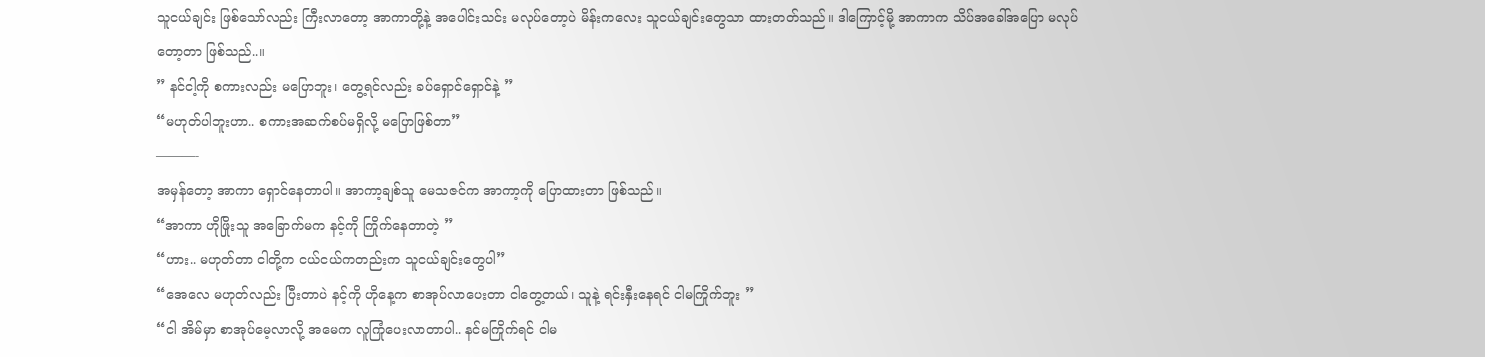သူငယ်ချင်း ဖြစ်သော်လည်း ကြီးလာတော့ အာကာတို့နဲ့ အပေါင်းသင်း မလုပ်တော့ပဲ မိန်းကလေး သူငယ်ချင်းတွေသာ ထားတတ်သည်။ ဒါကြောင့်မို့ အာကာက သိပ်အခေါ်အပြော မလုပ်တော့တာ ဖြစ်သည်..။
” နင်ငါ့ကို စကားလည်း မပြောဘူး၊ တွေ့ရင်လည်း ခပ်ရှောင်ရှောင်နဲ့ ”
“မဟုတ်ပါဘူးဟာ.. စကားအဆက်စပ်မရှိလို့ မပြောဖြစ်တာ”
———-
အမှန်တော့ အာကာ ရှောင်နေတာပါ။ အာကာ့ချစ်သူ မေသဇင်က အာကာ့ကို ပြောထားတာ ဖြစ်သည်။
“အာကာ ဟိုဖြိုးသူ အခြောက်မက နင့်ကို ကြိုက်နေတာတဲ့ ”
“ဟား.. မဟုတ်တာ ငါတို့က ငယ်ငယ်ကတည်းက သူငယ်ချင်းတွေပါ”
“အေလေ မဟုတ်လည်း ပြီးတာပဲ နင့်ကို ဟိုနေ့က စာအုပ်လာပေးတာ ငါတွေ့တယ်၊ သူနဲ့ ရင်းနှီးနေရင် ငါမကြိုက်ဘူး ”
“ငါ အိမ်မှာ စာအုပ်မေ့လာလို့ အမေက လူကြုံပေးလာတာပါ.. နင်မကြိုက်ရင် ငါမ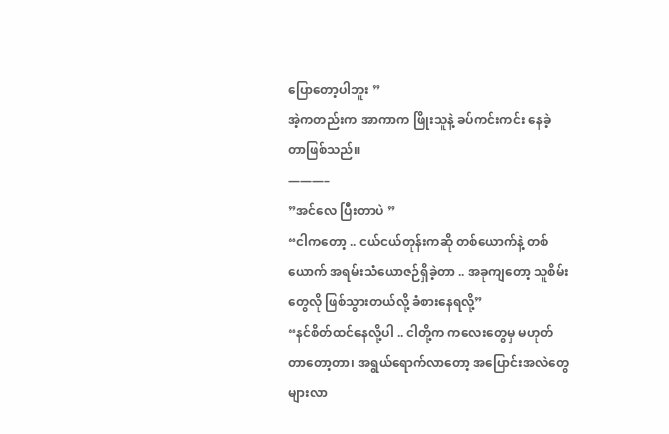ပြောတော့ပါဘူး ”
အဲ့ကတည်းက အာကာက ဖြိုးသူနဲ့ ခပ်ကင်းကင်း နေခဲ့တာဖြစ်သည်။
———–
”အင်လေ ပြီးတာပဲ ”
“ငါကတော့ .. ငယ်ငယ်တုန်းကဆို တစ်ယောက်နဲ့ တစ်ယောက် အရမ်းသံယောဇဉ်ရှိခဲ့တာ .. အခုကျတော့ သူစိမ်းတွေလို ဖြစ်သွားတယ်လို့ ခံစားနေရလို့”
“နင်စိတ်ထင်နေလို့ပါ .. ငါတို့က ကလေးတွေမှ မဟုတ်တာတော့တာ၊ အရွယ်ရောက်လာတော့ အပြောင်းအလဲတွေ များလာ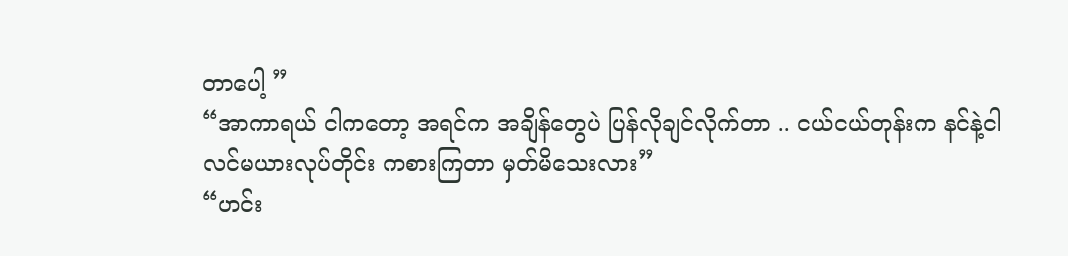တာပေါ့ ”
“အာကာရယ် ငါကတော့ အရင်က အချိန်တွေပဲ ပြန်လိုချင်လိုက်တာ .. ငယ်ငယ်တုန်းက နင်နဲ့ငါ လင်မယားလုပ်တိုင်း ကစားကြတာ မှတ်မိသေးလား”
“ဟင်း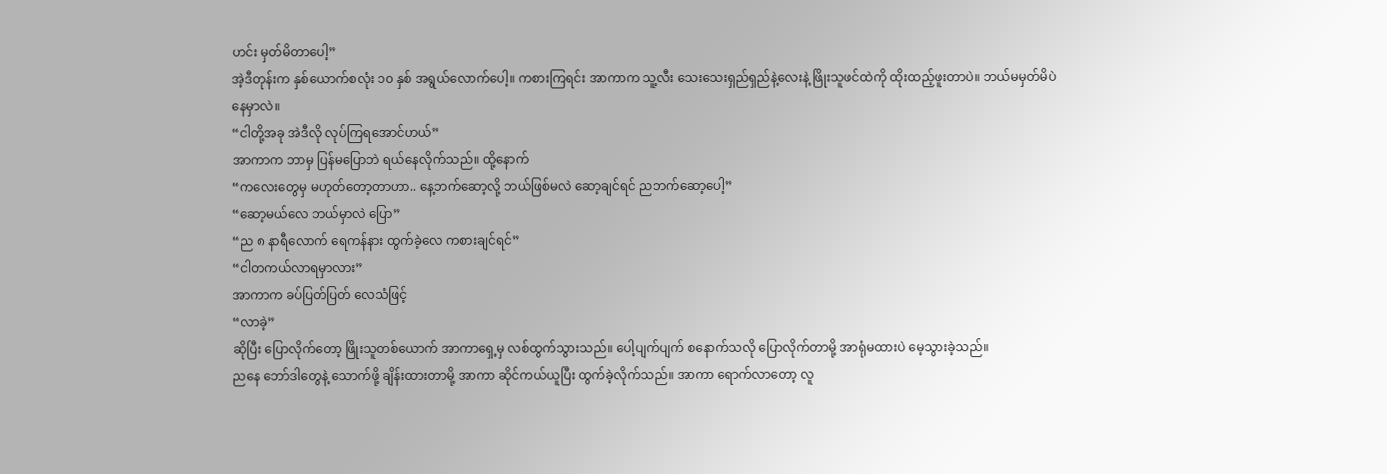ဟင်း မှတ်မိတာပေါ့”
အဲ့ဒီတုန်းက နှစ်ယောက်စလုံး ၁၀ နှစ် အရွယ်လောက်ပေါ့။ ကစားကြရင်း အာကာက သူ့လီး သေးသေးရှည်ရှည်နဲ့လေးနဲ့ ဖြိုးသူဖင်ထဲကို ထိုးထည့်ဖူးတာပဲ။ ဘယ်မမှတ်မိပဲ နေမှာလဲ။
“ငါတို့အခု အဲဒီလို လုပ်ကြရအောင်ဟယ်”
အာကာက ဘာမှ ပြန်မပြောဘဲ ရယ်နေလိုက်သည်။ ထို့နောက်
“ကလေးတွေမှ မဟုတ်တော့တာဟာ.. နေ့ဘက်ဆော့လို့ ဘယ်ဖြစ်မလဲ ဆော့ချင်ရင် ညဘက်ဆော့ပေါ့”
“ဆော့မယ်လေ ဘယ်မှာလဲ ပြော”
“ည ၈ နာရီလောက် ရေကန်နား ထွက်ခဲ့လေ ကစားချင်ရင်”
“ငါတကယ်လာရမှာလား”
အာကာက ခပ်ပြတ်ပြတ် လေသံဖြင့်
“လာခဲ့”
ဆိုပြီး ပြောလိုက်တော့ ဖြိုးသူတစ်ယောက် အာကာရှေ့မှ လစ်ထွက်သွားသည်။ ပေါ့ပျက်ပျက် စနောက်သလို ပြောလိုက်တာမို့ အာရုံမထားပဲ မေ့သွားခဲ့သည်။
ညနေ ဘော်ဒါတွေနဲ့ သောက်ဖို့ ချိန်းထားတာမို့ အာကာ ဆိုင်ကယ်ယူပြီး ထွက်ခဲ့လိုက်သည်။ အာကာ ရောက်လာတော့ လူ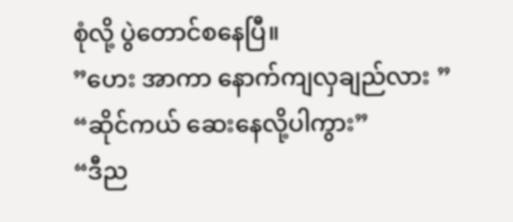စုံလို့ ပွဲတောင်စနေပြီ။
”ဟေး အာကာ နောက်ကျလှချည်လား ”
“ဆိုင်ကယ် ဆေးနေလို့ပါကွား”
“ဒီည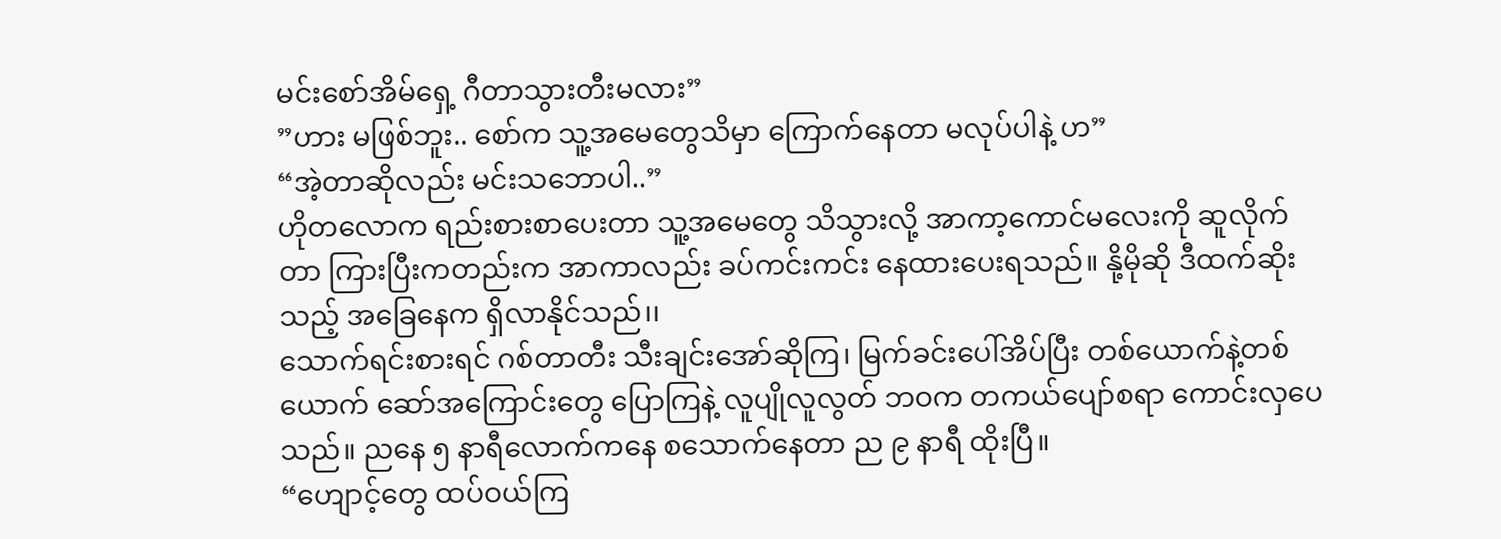မင်းစော်အိမ်ရှေ့ ဂီတာသွားတီးမလား”
”ဟား မဖြစ်ဘူး.. စော်က သူ့အမေတွေသိမှာ ကြောက်နေတာ မလုပ်ပါနဲ့ ဟ”
“အဲ့တာဆိုလည်း မင်းသဘောပါ..”
ဟိုတလောက ရည်းစားစာပေးတာ သူ့အမေတွေ သိသွားလို့ အာကာ့ကောင်မလေးကို ဆူလိုက်တာ ကြားပြီးကတည်းက အာကာလည်း ခပ်ကင်းကင်း နေထားပေးရသည်။ နို့မိုဆို ဒီထက်ဆိုးသည့် အခြေနေက ရှိလာနိုင်သည်၊၊
သောက်ရင်းစားရင် ဂစ်တာတီး သီးချင်းအော်ဆိုကြ၊ မြက်ခင်းပေါ်အိပ်ပြီး တစ်ယောက်နဲ့တစ်ယောက် ဆော်အကြောင်းတွေ ပြောကြနဲ့ လူပျိုလူလွတ် ဘဝက တကယ်ပျော်စရာ ကောင်းလှပေသည်။ ညနေ ၅ နာရီလောက်ကနေ စသောက်နေတာ ည ၉ နာရီ ထိုးပြီ။
“ဟျောင့်တွေ ထပ်ဝယ်ကြ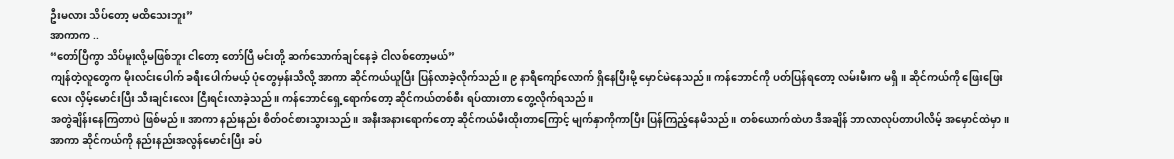ဦးမလား သိပ်တော့ မထိသေးဘူး”
အာကာက ..
“တော်ပြီကွာ သိပ်မူးလို့မဖြစ်ဘူး ငါတော့ တော်ပြီ မင်းတို့ ဆက်သောက်ချင်နေခဲ့ ငါလစ်တော့မယ်”
ကျန်တဲ့လူတွေက မိုးလင်းပေါက် ခရီးပေါက်မယ့် ပုံတွေမှန်းသိလို့ အာကာ ဆိုင်ကယ်ယူပြီး ပြန်လာခဲ့လိုက်သည်။ ၉ နာရီကျော်လောက် ရှိနေပြီးမို့ မှောင်မဲနေသည်။ ကန်ဘောင်ကို ပတ်ပြန်ရတော့ လမ်းမီးက မရှိ။ ဆိုင်ကယ်ကို ဖြေးဖြေးလေး လှိမ့်မောင်းပြီး သီးချင်းလေး ငြီးရင်းလာခဲ့သည်။ ကန်ဘောင်ရှေ့ရောက်တော့ ဆိုင်ကယ်တစ်စီး ရပ်ထားတာ တွေ့လိုက်ရသည်။
အတွဲချိန်းနေကြတာပဲ ဖြစ်မည်။ အာကာ နည်းနည်း စိတ်ဝင်စားသွားသည်။ အနီးအနားရောက်တော့ ဆိုင်ကယ်မီးထိုးတာကြောင့် မျက်နှာကိုကာပြီး ပြန်ကြည့်နေမိသည်။ တစ်ယောက်ထဲဟ ဒီအချိန် ဘာလာလုပ်တာပါလိမ့် အမှောင်ထဲမှာ။ အာကာ ဆိုင်ကယ်ကို နည်းနည်းအလွန်မောင်းပြီး ခပ်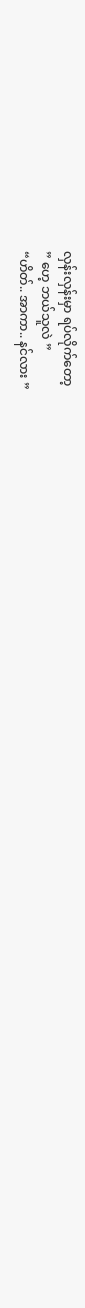လှန်းလှန်းမှာ ရပ်လိုက်တော့
” ဟေ့ ဘယ်သူလဲ ”
“ဟိတ်.. အာကာ.. နင်လား ”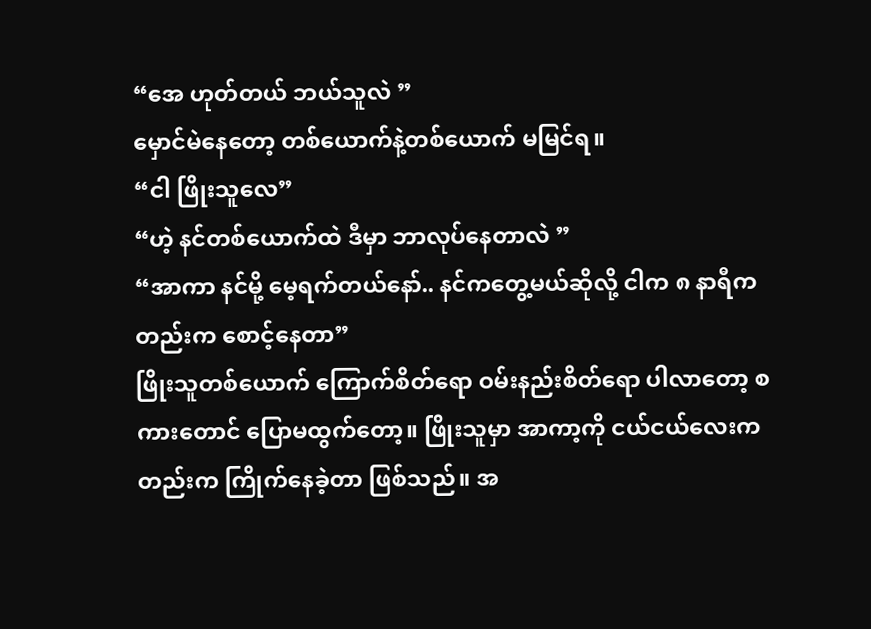“အေ ဟုတ်တယ် ဘယ်သူလဲ ”
မှောင်မဲနေတော့ တစ်ယောက်နဲ့တစ်ယောက် မမြင်ရ။
“ငါ ဖြိုးသူလေ”
“ဟဲ့ နင်တစ်ယောက်ထဲ ဒီမှာ ဘာလုပ်နေတာလဲ ”
“အာကာ နင်မို့ မေ့ရက်တယ်နော်.. နင်ကတွေ့မယ်ဆိုလို့ ငါက ၈ နာရီကတည်းက စောင့်နေတာ”
ဖြိုးသူတစ်ယောက် ကြောက်စိတ်ရော ဝမ်းနည်းစိတ်ရော ပါလာတော့ စကားတောင် ပြောမထွက်တော့။ ဖြိုးသူမှာ အာကာ့ကို ငယ်ငယ်လေးကတည်းက ကြိုက်နေခဲ့တာ ဖြစ်သည်။ အ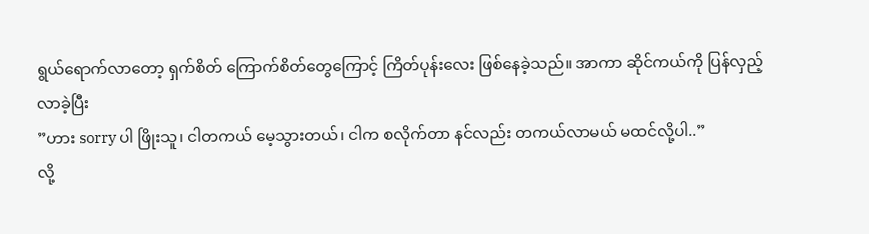ရွယ်ရောက်လာတော့ ရှက်စိတ် ကြောက်စိတ်တွေကြောင့် ကြိတ်ပုန်းလေး ဖြစ်နေခဲ့သည်။ အာကာ ဆိုင်ကယ်ကို ပြန်လှည့်လာခဲ့ပြီး
”ဟား sorry ပါ ဖြိုးသူ၊ ငါတကယ် မေ့သွားတယ်၊ ငါက စလိုက်တာ နင်လည်း တကယ်လာမယ် မထင်လို့ပါ..”
လို့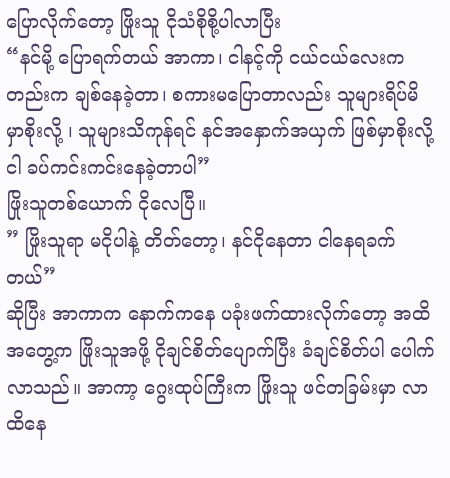ပြောလိုက်တော့ ဖြိုးသူ ငိုသံစိုစို့ပါလာပြီး
“နင်မို့ ပြောရက်တယ် အာကာ၊ ငါနင့်ကို ငယ်ငယ်လေးကတည်းက ချစ်နေခဲ့တာ၊ စကားမပြောတာလည်း သူများရိပ်မိမှာစိုးလို့ ၊ သူများသိကုန်ရင် နင်အနှောက်အယှက် ဖြစ်မှာစိုးလို့ ငါ ခပ်ကင်းကင်းနေခဲ့တာပါ”
ဖြိုးသူတစ်ယောက် ငိုလေပြီ။
” ဖြိုးသူရာ မငိုပါနဲ့ တိတ်တော့၊ နင်ငိုနေတာ ငါနေရခက်တယ်”
ဆိုပြီး အာကာက နောက်ကနေ ပခုံးဖက်ထားလိုက်တော့ အထိအတွေ့က ဖြိုးသူအဖို့ ငိုချင်စိတ်ပျောက်ပြီး ခံချင်စိတ်ပါ ပေါက်လာသည်။ အာကာ့ ဂွေးထုပ်ကြီးက ဖြိုးသူ ဖင်တခြမ်းမှာ လာထိနေ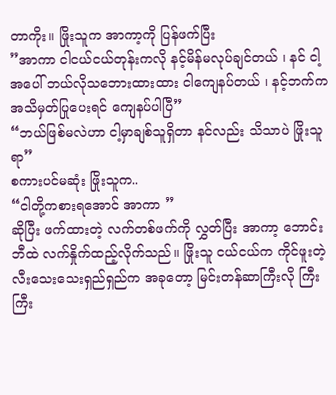တာကိုး။ ဖြိုးသူက အာကာ့ကို ပြန်ဖက်ပြီး
”အာကာ ငါငယ်ငယ်တုန်းကလို နင့်မိန်မလုပ်ချင်တယ် ၊ နင် ငါ့အပေါ် ဘယ်လိုသဘေားထားထား ငါကျေနပ်တယ် ၊ နင့်ဘက်က အသိမှတ်ပြုပေးရင် ကျေနပ်ပါပြီ”
“ဘယ်ဖြစ်မလဲဟာ ငါ့မှာချစ်သူရှိတာ နင်လည်း သိသာပဲ ဖြိုးသူရာ”
စကားပင်မဆုံး ဖြိုးသူက..
“ငါတို့ကစားရအောင် အာကာ ”
ဆိုပြီး ဖက်ထားတဲ့ လက်တစ်ဖက်ကို လွှတ်ပြီး အာကာ့ ဘောင်းဘီထဲ လက်နှိုက်ထည့်လိုက်သည်။ ဖြိုးသူ ငယ်ငယ်က ကိုင်ဖူးတဲ့ လီးသေးသေးရှည်ရှည်က အခုတော့ မြင်းတန်ဆာကြီးလို ကြီးကြီး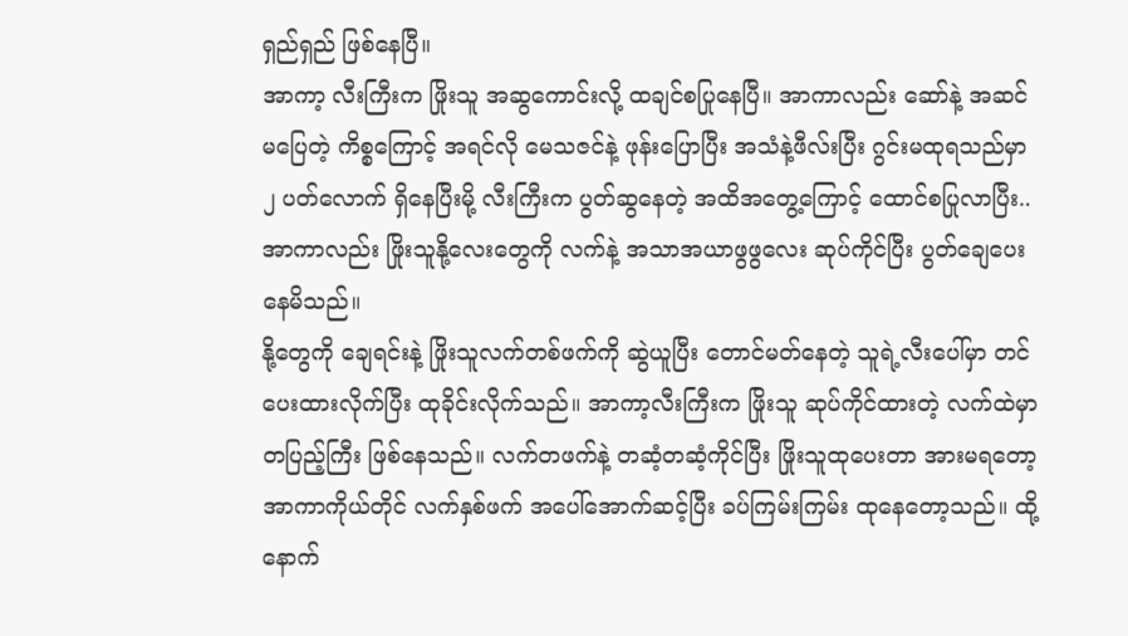ရှည်ရှည် ဖြစ်နေပြီ။
အာကာ့ လီးကြီးက ဖြိုးသူ အဆွကောင်းလို့ ထချင်စပြုနေပြီ။ အာကာလည်း ဆော်နဲ့ အဆင်မပြေတဲ့ ကိစ္စကြောင့် အရင်လို မေသဇင်နဲ့ ဖုန်းပြောပြီး အသံနဲ့ဖီလ်းပြီး ဂွင်းမထုရသည်မှာ ၂ ပတ်လောက် ရှိနေပြီးမို့ လီးကြီးက ပွတ်ဆွနေတဲ့ အထိအတွေ့ကြောင့် ထောင်စပြုလာပြီး.. အာကာလည်း ဖြိုးသူနို့လေးတွေကို လက်နဲ့ အသာအယာဖွဖွလေး ဆုပ်ကိုင်ပြီး ပွတ်ချေပေးနေမိသည်။
နို့တွေကို ချေရင်းနဲ့ ဖြိုးသူလက်တစ်ဖက်ကို ဆွဲယူပြီး တောင်မတ်နေတဲ့ သူရဲ့လီးပေါ်မှာ တင်ပေးထားလိုက်ပြီး ထုခိုင်းလိုက်သည်။ အာကာ့လီးကြီးက ဖြိုးသူ ဆုပ်ကိုင်ထားတဲ့ လက်ထဲမှာ တပြည့်ကြီး ဖြစ်နေသည်။ လက်တဖက်နဲ့ တဆံ့တဆံ့ကိုင်ပြီး ဖြိုးသူထုပေးတာ အားမရတော့ အာကာကိုယ်တိုင် လက်နှစ်ဖက် အပေါ်အောက်ဆင့်ပြီး ခပ်ကြမ်းကြမ်း ထုနေတော့သည်။ ထို့နောက်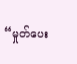“မှုတ်ပေး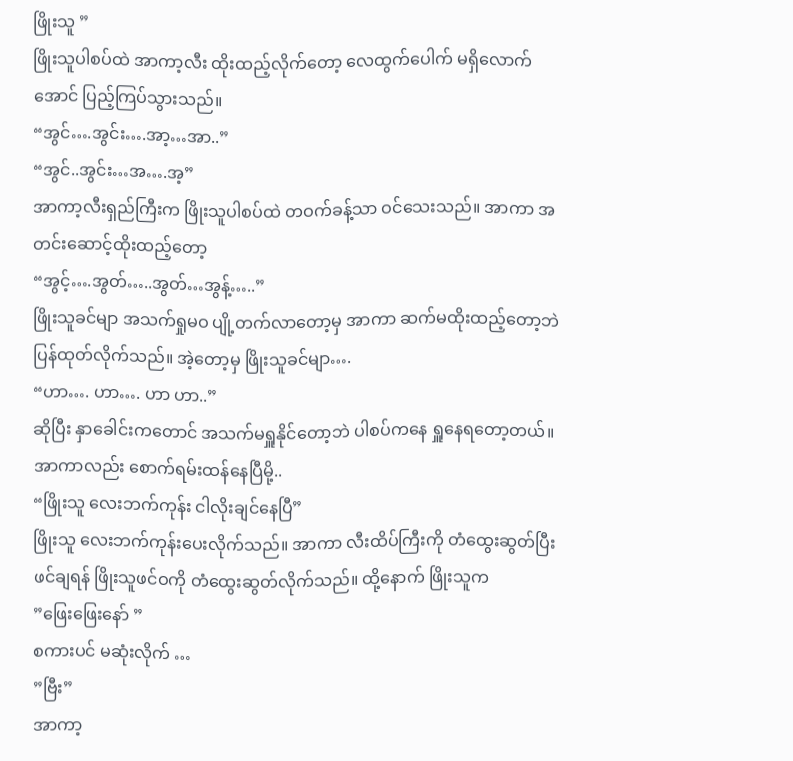ဖြိုးသူ ”
ဖြိုးသူပါစပ်ထဲ အာကာ့လီး ထိုးထည့်လိုက်တော့ လေထွက်ပေါက် မရှိလောက်အောင် ပြည့်ကြပ်သွားသည်။
“အွင်….အွင်း….အာ့…အာ..”
“အွင်..အွင်း…အ….အ့”
အာကာ့လီးရှည်ကြီးက ဖြိုးသူပါစပ်ထဲ တဝက်ခန့်သာ ဝင်သေးသည်။ အာကာ အတင်းဆောင့်ထိုးထည့်တော့
“အွင့်….အွတ်…..အွတ်…အွန့်…..”
ဖြိုးသူခင်မျာ အသက်ရှုမဝ ပျို့တက်လာတော့မှ အာကာ ဆက်မထိုးထည့်တော့ဘဲ ပြန်ထုတ်လိုက်သည်။ အဲ့တော့မှ ဖြိုးသူခင်မျာ….
“ဟာ…. ဟာ…. ဟာ ဟာ..”
ဆိုပြီး နှာခေါင်းကတောင် အသက်မရှူနိုင်တော့ဘဲ ပါစပ်ကနေ ရှူနေရတော့တယ်။ အာကာလည်း စောက်ရမ်းထန်နေပြီမို့..
“ဖြိုးသူ လေးဘက်ကုန်း ငါလိုးချင်နေပြီ”
ဖြိုးသူ လေးဘက်ကုန်းပေးလိုက်သည်။ အာကာ လီးထိပ်ကြီးကို တံထွေးဆွတ်ပြီး ဖင်ချရန် ဖြိုးသူဖင်ဝကို တံထွေးဆွတ်လိုက်သည်။ ထို့နောက် ဖြိုးသူက
”ဖြေးဖြေးနော် ”
စကားပင် မဆုံးလိုက် …
”ဗြီး”
အာကာ့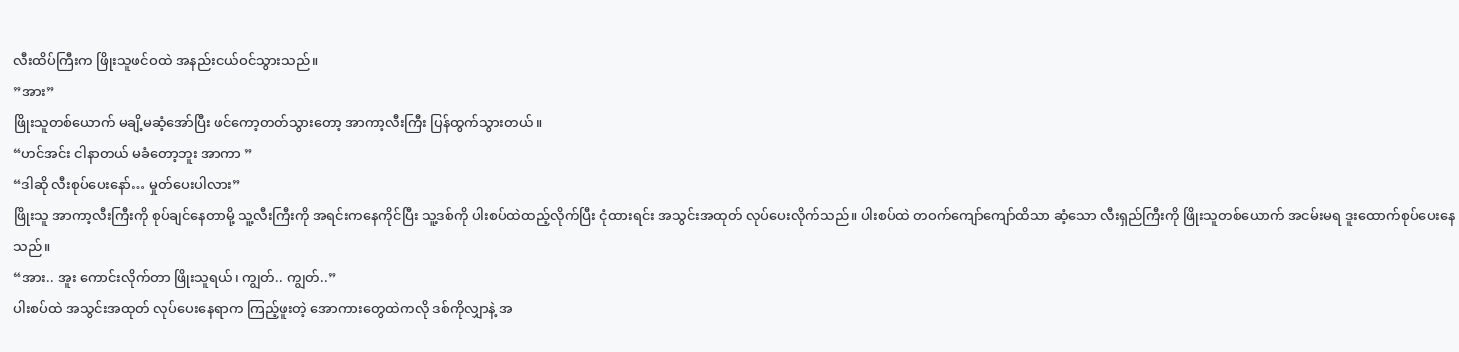လီးထိပ်ကြီးက ဖြိုးသူဖင်ဝထဲ အနည်းငယ်ဝင်သွားသည်။
”အား”
ဖြိုးသူတစ်ယောက် မချိ့မဆံ့အော်ပြီး ဖင်ကော့တတ်သွားတော့ အာကာ့လီးကြီး ပြန်ထွက်သွားတယ်။
“ဟင်အင်း ငါနာတယ် မခံတော့ဘူး အာကာ ”
“ဒါဆို လီးစုပ်ပေးနော်… မှုတ်ပေးပါလား”
ဖြိုးသူ အာကာ့လီးကြီးကို စုပ်ချင်နေတာမို့ သူ့လီးကြီးကို အရင်းကနေကိုင်ပြီး သူ့ဒစ်ကို ပါးစပ်ထဲထည့်လိုက်ပြီး ငုံထားရင်း အသွင်းအထုတ် လုပ်ပေးလိုက်သည်။ ပါးစပ်ထဲ တဝက်ကျော်ကျော်ထိသာ ဆံ့သော လီးရှည်ကြီးကို ဖြိုးသူတစ်ယောက် အငမ်းမရ ဒူးထောက်စုပ်ပေးနေသည်။
“အား.. အူး ကောင်းလိုက်တာ ဖြိုးသူရယ်၊ ကျွတ်.. ကျွတ်..”
ပါးစပ်ထဲ အသွင်းအထုတ် လုပ်ပေးနေရာက ကြည့်ဖူးတဲ့ အောကားတွေထဲကလို ဒစ်ကိုလျှာနဲ့ အ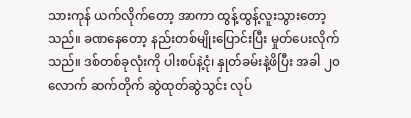သားကုန် ယက်လိုက်တော့ အာကာ ထွန့်ထွန့်လူးသွားတော့သည်။ ခဏနေတော့ နည်းတစ်မျိုးပြောင်းပြီး မှုတ်ပေးလိုက်သည်။ ဒစ်တစ်ခုလုံးကို ပါးစပ်နဲ့ငုံ၊ နှုတ်ခမ်းနဲ့ဖိပြီး အခါ ၂၀ လောက် ဆက်တိုက် ဆွဲထုတ်ဆွဲသွင်း လုပ်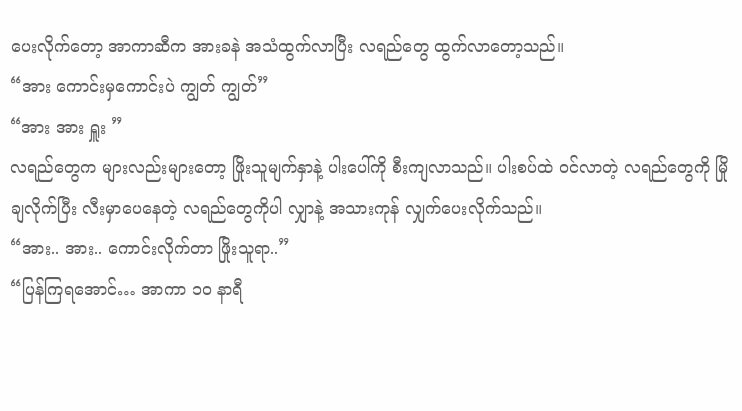ပေးလိုက်တော့ အာကာဆီက အားခနဲ အသံထွက်လာပြီး လရည်တွေ ထွက်လာတော့သည်။
“အား ကောင်းမှကောင်းပဲ ကျွတ် ကျွတ်”
“အား အား ရှူး ”
လရည်တွေက များလည်းများတော့ ဖြိုးသူမျက်နှာနဲ့ ပါးပေါ်ကို စီးကျလာသည်။ ပါးစပ်ထဲ ဝင်လာတဲ့ လရည်တွေကို မြိုချလိုက်ပြီး လီးမှာပေနေတဲ့ လရည်တွေကိုပါ လျှာနဲ့ အသားကုန် လျှက်ပေးလိုက်သည်။
“အား.. အား.. ကောင်းလိုက်တာ ဖြိုးသူရာ..”
“ပြန်ကြရအောင်… အာကာ ၁၀ နာရီ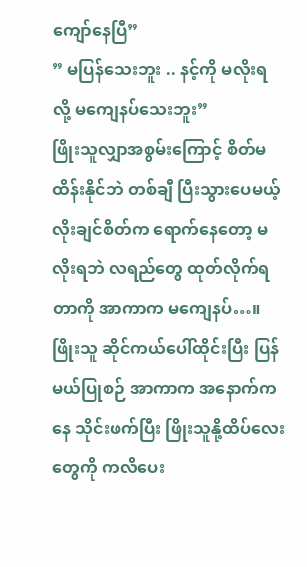ကျော်နေပြီ”
” မပြန်သေးဘူး .. နင့်ကို မလိုးရလို့ မကျေနပ်သေးဘူး”
ဖြိုးသူလျှာအစွမ်းကြောင့် စိတ်မထိန်းနိုင်ဘဲ တစ်ချီ ပြီးသွားပေမယ့် လိုးချင်စိတ်က ရောက်နေတော့ မလိုးရဘဲ လရည်တွေ ထုတ်လိုက်ရတာကို အာကာက မကျေနပ်…။ ဖြိုးသူ ဆိုင်ကယ်ပေါ်ထိုင်းပြီး ပြန်မယ်ပြုစဉ် အာကာက အနောက်ကနေ သိုင်းဖက်ပြီး ဖြိုးသူနို့ထိပ်လေးတွေကို ကလိပေး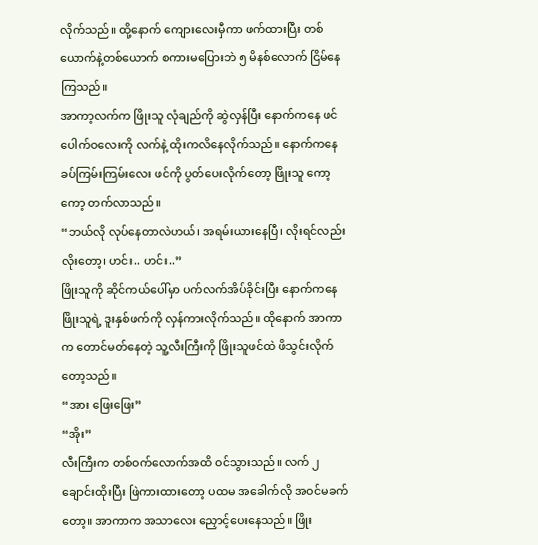လိုက်သည်။ ထို့နောက် ကျေားလေးမှီကာ ဖက်ထားပြီး တစ်ယောက်နဲ့တစ်ယောက် စကားမပြေားဘဲ ၅ မိနစ်လောက် ငြိမ်နေကြသည်။
အာကာ့လက်က ဖြိုးသူ လုံချည်ကို ဆွဲလှန်ပြီး နောက်ကနေ ဖင်ပေါက်ဝလေးကို လက်နဲ့ ထိုးကလိနေလိုက်သည်။ နောက်ကနေ ခပ်ကြမ်းကြမ်းလေး ဖင်ကို ပွတ်ပေးလိုက်တော့ ဖြိုးသူ ကော့ကော့ တက်လာသည်။
“ဘယ်လို လုပ်နေတာလဲဟယ်၊ အရမ်းယားနေပြီ၊ လိုးရင်လည်း လိုးတော့၊ ဟင်း.. ဟင်း..”
ဖြိုးသူကို ဆိုင်ကယ်ပေါ်မှာ ပက်လက်အိပ်ခိုင်းပြီး နောက်ကနေ ဖြိုးသူရဲ့ ဒူးနှစ်ဖက်ကို လှန်ကားလိုက်သည်။ ထိုနောက် အာကာက တောင်မတ်နေတဲ့ သူ့လီးကြီးကို ဖြိုးသူဖင်ထဲ ဖိသွင်းလိုက်တော့သည်။
“အား ဖြေးဖြေး”
“အိုး”
လီးကြီးက တစ်ဝက်လောက်အထိ ဝင်သွားသည်။ လက် ၂ ချောင်းထိုးပြီး ဖြဲကားထားတော့ ပထမ အခေါက်လို အဝင်မခက်တော့။ အာကာက အသာလေး ညှောင့်ပေးနေသည်။ ဖြိုး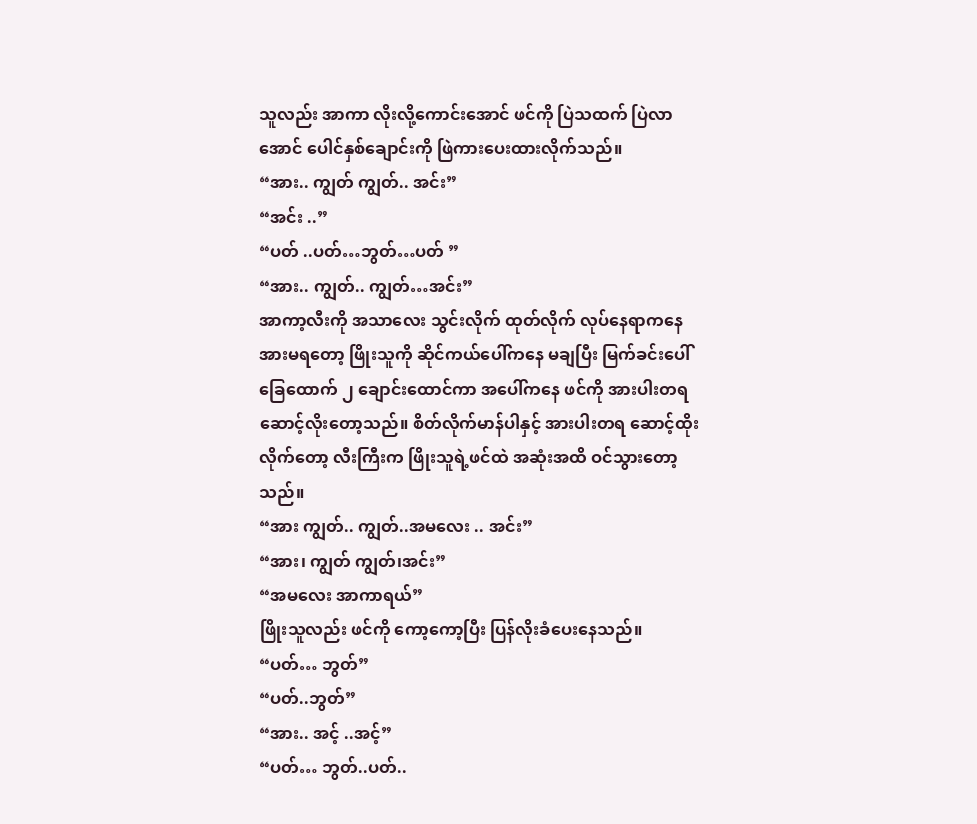သူလည်း အာကာ လိုးလို့ကောင်းအောင် ဖင်ကို ပြဲသထက် ပြဲလာအောင် ပေါင်နှစ်ချောင်းကို ဖြဲကားပေးထားလိုက်သည်။
“အား.. ကျွတ် ကျွတ်.. အင်း”
“အင်း ..”
“ပတ် ..ပတ်…ဘွတ်…ပတ် ”
“အား.. ကျွတ်.. ကျွတ်…အင်း”
အာကာ့လီးကို အသာလေး သွင်းလိုက် ထုတ်လိုက် လုပ်နေရာကနေ အားမရတော့ ဖြိုးသူကို ဆိုင်ကယ်ပေါ်ကနေ မချပြီး မြက်ခင်းပေါ် ခြေထောက် ၂ ချောင်းထောင်ကာ အပေါ်ကနေ ဖင်ကို အားပါးတရ ဆောင့်လိုးတော့သည်။ စိတ်လိုက်မာန်ပါနှင့် အားပါးတရ ဆောင့်ထိုးလိုက်တော့ လီးကြီးက ဖြိုးသူရဲ့ဖင်ထဲ အဆုံးအထိ ဝင်သွားတော့သည်။
“အား ကျွတ်.. ကျွတ်..အမလေး .. အင်း”
“အား၊ ကျွတ် ကျွတ်၊အင်း”
“အမလေး အာကာရယ်”
ဖြိုးသူလည်း ဖင်ကို ကော့ကော့ပြီး ပြန်လိုးခံပေးနေသည်။
“ပတ်… ဘွတ်”
“ပတ်..ဘွတ်”
“အား.. အင့် ..အင့်”
“ပတ်… ဘွတ်..ပတ်..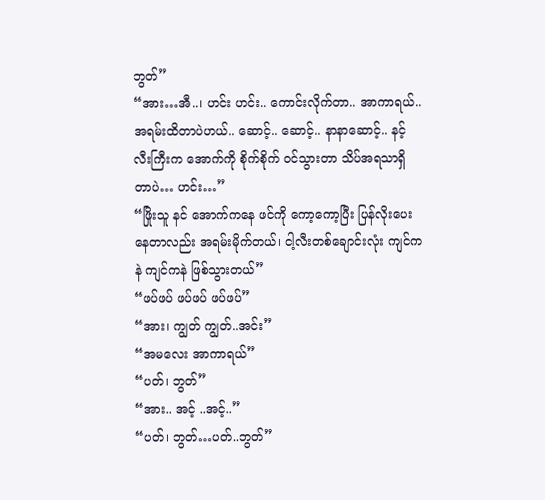ဘွတ်”
“အား…အီ..၊ ဟင်း ဟင်း.. ကောင်းလိုက်တာ.. အာကာရယ်.. အရမ်းထိတာပဲဟယ်.. ဆောင့်.. ဆောင့်.. နာနာဆောင့်.. နင့်လီးကြီးက အောက်ကို စိုက်စိုက် ဝင်သွားတာ သိပ်အရသာရှိတာပဲ… ဟင်း…”
“ဖြိုးသူ နင် အောက်ကနေ ဖင်ကို ကော့ကော့ပြီး ပြန်လိုးပေးနေတာလည်း အရမ်းမိုက်တယ်၊ ငါ့လီးတစ်ချောင်းလုံး ကျင်ကနဲ ကျင်ကနဲ ဖြစ်သွားတယ်”
“ဖပ်ဖပ် ဖပ်ဖပ် ဖပ်ဖပ်”
“အား၊ ကျွတ် ကျွတ်..အင်း”
“အမလေး အာကာရယ်”
“ပတ်၊ ဘွတ်”
“အား.. အင့် ..အင့်..”
“ပတ်၊ ဘွတ်…ပတ်..ဘွတ်”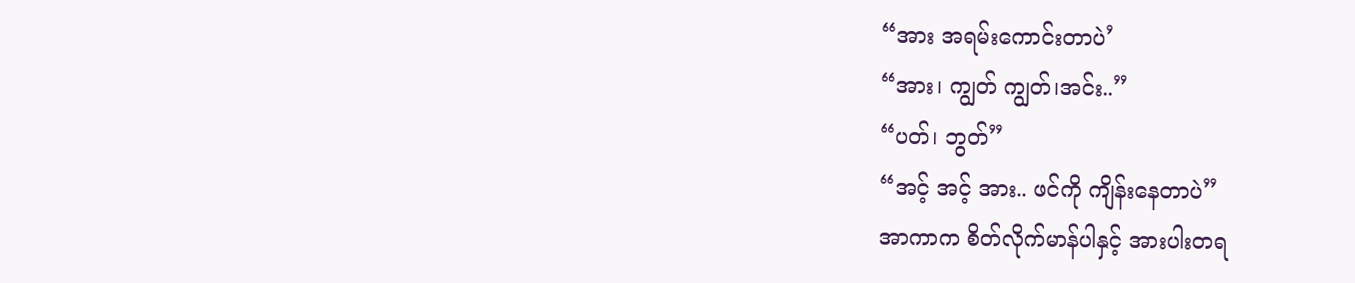“အား အရမ်းကောင်းတာပဲ’
“အား၊ ကျွတ် ကျွတ်၊အင်း..”
“ပတ်၊ ဘွတ်”
“အင့် အင့် အား.. ဖင်ကို ကျိန်းနေတာပဲ”
အာကာက စိတ်လိုက်မာန်ပါနှင့် အားပါးတရ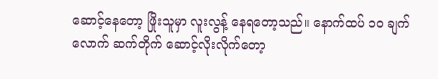ဆောင့်နေတော့ ဖြိုးသူမှာ လူးလွန့် နေရတော့သည်။ နောက်ထပ် ၁၀ ချက်လောက် ဆက်တိုက် ဆောင့်လိုးလိုက်တော့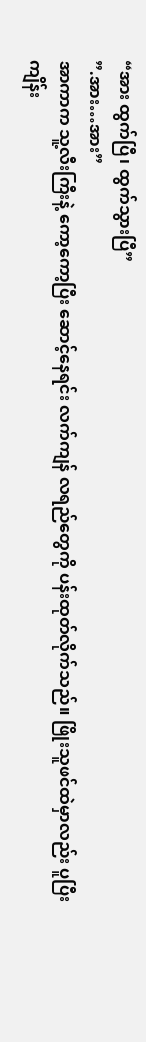“အား ထွက်ပြီ၊ ထွက်သွားပြီ”
”.အား…အား”
အာကာက သူ့လီးကြီးနဲ့ ကော့ကော့ပြီး ဆောင့်နေရင်း လက်ကျန် လရည်တွေကို ပန်းထုတ်လိုက်သည်။ ဖြိုးသူဖင်ထဲမှာလည်း ပူပြီး ကျိန်း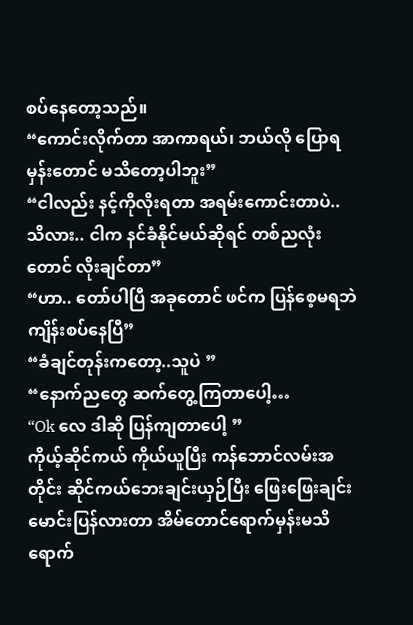စပ်နေတော့သည်။
“ကောင်းလိုက်တာ အာကာရယ်၊ ဘယ်လို ပြောရမှန်းတောင် မသိတော့ပါဘူး”
“ငါလည်း နင့်ကိုလိုးရတာ အရမ်းကောင်းတာပဲ.. သိလား.. ငါက နင်ခံနိုင်မယ်ဆိုရင် တစ်ညလုံးတောင် လိုးချင်တာ”
“ဟာ.. တော်ပါပြီ အခုတောင် ဖင်က ပြန်စေ့မရဘဲ ကျိန်းစပ်နေပြီ”
“ခံချင်တုန်းကတော့..သူပဲ ”
“နောက်ညတွေ ဆက်တွေ့ကြတာပေါ့…
“Ok လေ ဒါဆို ပြန်ကျတာပေါ့ ”
ကိုယ့်ဆိုင်ကယ် ကိုယ်ယူပြီး ကန်ဘောင်လမ်းအတိုင်း ဆိုင်ကယ်ဘေးချင်းယှဉ်ပြီး ဖြေးဖြေးချင်း မောင်းပြန်လားတာ အိမ်တောင်ရောက်မှန်းမသိ ရောက်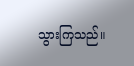သွားကြသည်။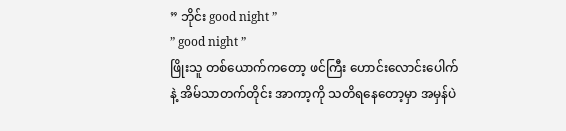” ဘိုင်း good night ”
” good night ”
ဖြိုးသူ တစ်ယောက်ကတော့ ဖင်ကြီး ဟောင်းလောင်းပေါက်နဲ့ အိမ်သာတက်တိုင်း အာကာ့ကို သတိရနေတော့မှာ အမှန်ပဲ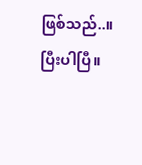ဖြစ်သည်..။
ပြီးပါပြီ။